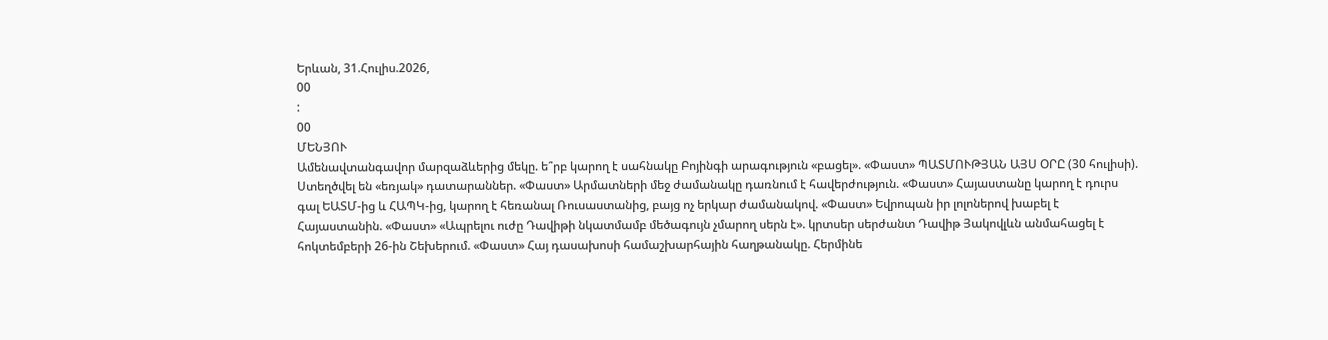Երևան, 31.Հուլիս.2026,
00
:
00
ՄԵՆՅՈՒ
Ամենավտանգավոր մարզաձևերից մեկը. ե՞րբ կարող է սահնակը Բոյինգի արագություն «բացել». «Փաստ» ՊԱՏՄՈՒԹՅԱՆ ԱՅՍ ՕՐԸ (30 հուլիսի). Ստեղծվել են «եռյակ» դատարաններ. «Փաստ» Արմատների մեջ ժամանակը դառնում է հավերժություն. «Փաստ» Հայաստանը կարող է դուրս գալ ԵԱՏՄ-ից և ՀԱՊԿ-ից, կարող է հեռանալ Ռուսաստանից, բայց ոչ երկար ժամանակով. «Փաստ» Եվրոպան իր լոլոներով խաբել է Հայաստանին. «Փաստ» «Ապրելու ուժը Դավիթի նկատմամբ մեծագույն չմարող սերն է». կրտսեր սերժանտ Դավիթ Յակովլևն անմահացել է հոկտեմբերի 26-ին Շեխերում. «Փաստ» Հայ դասախոսի համաշխարհային հաղթանակը. Հերմինե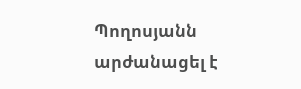Պողոսյանն արժանացել է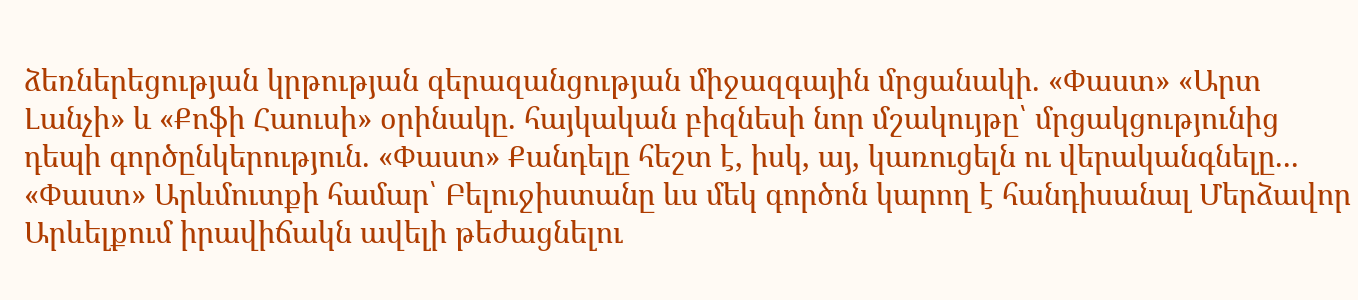ձեռներեցության կրթության գերազանցության միջազգային մրցանակի. «Փաստ» «Արտ Լանչի» և «Քոֆի Հաուսի» օրինակը. հայկական բիզնեսի նոր մշակույթը՝ մրցակցությունից դեպի գործընկերություն. «Փաստ» Քանդելը հեշտ է, իսկ, այ, կառուցելն ու վերականգնելը... «Փաստ» Արևմուտքի համար՝ Բելուջիստանը ևս մեկ գործոն կարող է հանդիսանալ Մերձավոր Արևելքում իրավիճակն ավելի թեժացնելու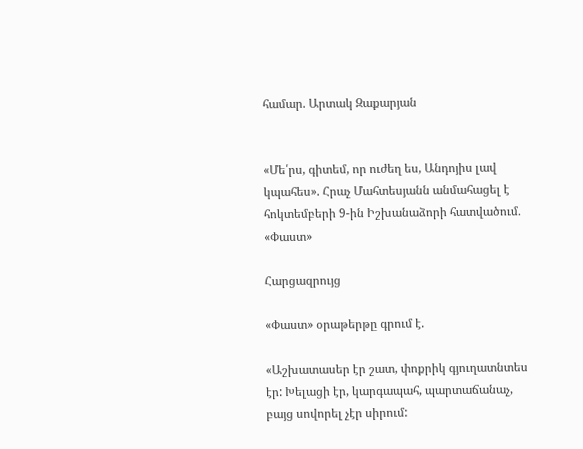համար. Արտակ Զաքարյան


«Մե՛րս, գիտեմ, որ ուժեղ ես, Անդոյիս լավ կպահես». Հրաչ Մահտեսյանն անմահացել է հոկտեմբերի 9-ին Իշխանաձորի հատվածում․ «Փաստ»

Հարցազրույց

«Փաստ» օրաթերթը գրում է.

«Աշխատասեր էր շատ, փոքրիկ գյուղատնտես էր: Խելացի էր, կարգապահ, պարտաճանաչ, բայց սովորել չէր սիրում: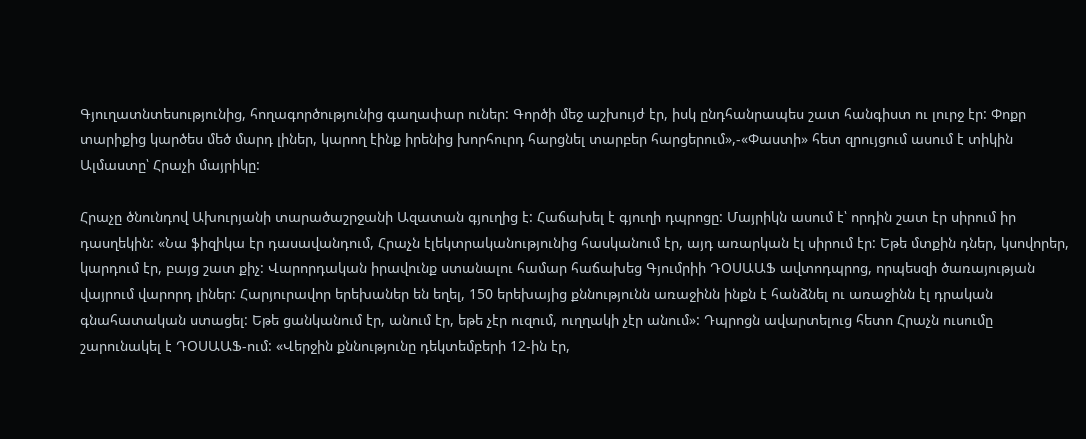Գյուղատնտեսությունից, հողագործությունից գաղափար ուներ: Գործի մեջ աշխույժ էր, իսկ ընդհանրապես շատ հանգիստ ու լուրջ էր: Փոքր տարիքից կարծես մեծ մարդ լիներ, կարող էինք իրենից խորհուրդ հարցնել տարբեր հարցերում»,-«Փաստի» հետ զրույցում ասում է տիկին Ալմաստը՝ Հրաչի մայրիկը:

Հրաչը ծնունդով Ախուրյանի տարածաշրջանի Ազատան գյուղից է: Հաճախել է գյուղի դպրոցը: Մայրիկն ասում է՝ որդին շատ էր սիրում իր դասղեկին: «Նա ֆիզիկա էր դասավանդում, Հրաչն էլեկտրականությունից հասկանում էր, այդ առարկան էլ սիրում էր: Եթե մտքին դներ, կսովորեր, կարդում էր, բայց շատ քիչ: Վարորդական իրավունք ստանալու համար հաճախեց Գյումրիի ԴՕՍԱԱՖ ավտոդպրոց, որպեսզի ծառայության վայրում վարորդ լիներ: Հարյուրավոր երեխաներ են եղել, 150 երեխայից քննությունն առաջինն ինքն է հանձնել ու առաջինն էլ դրական գնահատական ստացել: Եթե ցանկանում էր, անում էր, եթե չէր ուզում, ուղղակի չէր անում»: Դպրոցն ավարտելուց հետո Հրաչն ուսումը շարունակել է ԴՕՍԱԱՖ-ում: «Վերջին քննությունը դեկտեմբերի 12-ին էր,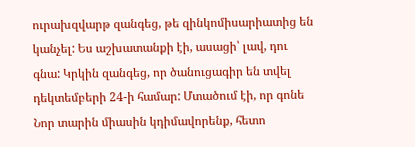ուրախզվարթ զանգեց, թե զինկոմիսարիատից են կանչել: Ես աշխատանքի էի, ասացի՝ լավ, դու գնա: Կրկին զանգեց, որ ծանուցագիր են տվել դեկտեմբերի 24-ի համար: Մտածում էի, որ գոնե Նոր տարին միասին կդիմավորենք, հետո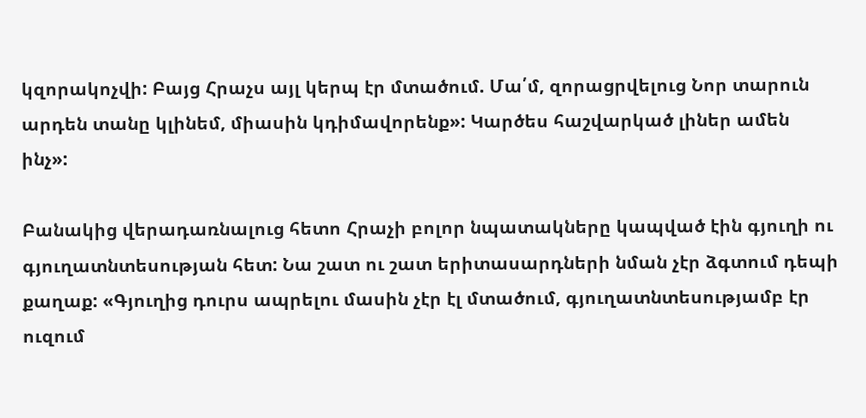կզորակոչվի: Բայց Հրաչս այլ կերպ էր մտածում. Մա՛մ, զորացրվելուց Նոր տարուն արդեն տանը կլինեմ, միասին կդիմավորենք»: Կարծես հաշվարկած լիներ ամեն ինչ»:

Բանակից վերադառնալուց հետո Հրաչի բոլոր նպատակները կապված էին գյուղի ու գյուղատնտեսության հետ: Նա շատ ու շատ երիտասարդների նման չէր ձգտում դեպի քաղաք: «Գյուղից դուրս ապրելու մասին չէր էլ մտածում, գյուղատնտեսությամբ էր ուզում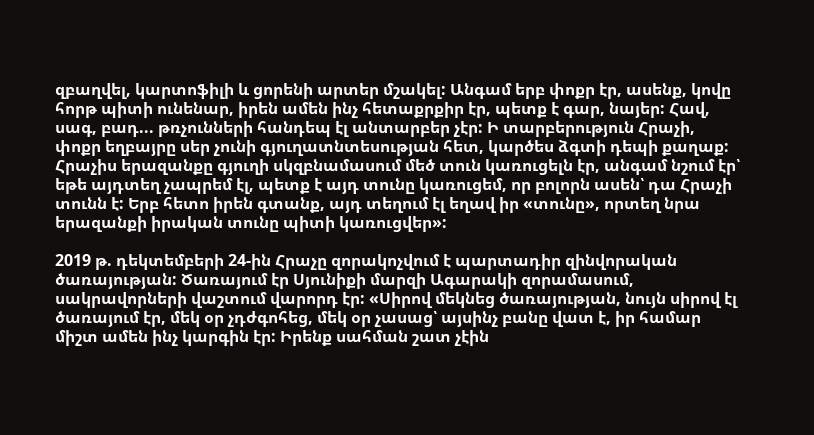զբաղվել, կարտոֆիլի և ցորենի արտեր մշակել: Անգամ երբ փոքր էր, ասենք, կովը հորթ պիտի ունենար, իրեն ամեն ինչ հետաքրքիր էր, պետք է գար, նայեր: Հավ, սագ, բադ... թռչունների հանդեպ էլ անտարբեր չէր: Ի տարբերություն Հրաչի, փոքր եղբայրը սեր չունի գյուղատնտեսության հետ, կարծես ձգտի դեպի քաղաք: Հրաչիս երազանքը գյուղի սկզբնամասում մեծ տուն կառուցելն էր, անգամ նշում էր՝ եթե այդտեղ չապրեմ էլ, պետք է այդ տունը կառուցեմ, որ բոլորն ասեն՝ դա Հրաչի տունն է: Երբ հետո իրեն գտանք, այդ տեղում էլ եղավ իր «տունը», որտեղ նրա երազանքի իրական տունը պիտի կառուցվեր»:

2019 թ. դեկտեմբերի 24-ին Հրաչը զորակոչվում է պարտադիր զինվորական ծառայության: Ծառայում էր Սյունիքի մարզի Ագարակի զորամասում, սակրավորների վաշտում վարորդ էր: «Սիրով մեկնեց ծառայության, նույն սիրով էլ ծառայում էր, մեկ օր չդժգոհեց, մեկ օր չասաց՝ այսինչ բանը վատ է, իր համար միշտ ամեն ինչ կարգին էր: Իրենք սահման շատ չէին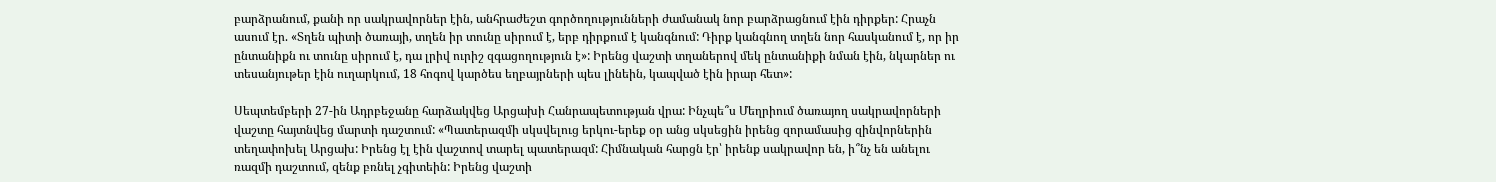բարձրանում, քանի որ սակրավորներ էին, անհրաժեշտ գործողությունների ժամանակ նոր բարձրացնում էին դիրքեր: Հրաչն ասում էր. «Տղեն պիտի ծառայի, տղեն իր տունը սիրում է, երբ դիրքում է կանգնում: Դիրք կանգնող տղեն նոր հասկանում է, որ իր ընտանիքն ու տունը սիրում է, դա լրիվ ուրիշ զգացողություն է»: Իրենց վաշտի տղաներով մեկ ընտանիքի նման էին, նկարներ ու տեսանյութեր էին ուղարկում, 18 հոգով կարծես եղբայրների պես լինեին, կապված էին իրար հետ»:

Սեպտեմբերի 27-ին Ադրբեջանը հարձակվեց Արցախի Հանրապետության վրա: Ինչպե՞ս Մեղրիում ծառայող սակրավորների վաշտը հայտնվեց մարտի դաշտում: «Պատերազմի սկսվելուց երկու-երեք օր անց սկսեցին իրենց զորամասից զինվորներին տեղափոխել Արցախ: Իրենց էլ էին վաշտով տարել պատերազմ: Հիմնական հարցն էր՝ իրենք սակրավոր են, ի՞նչ են անելու ռազմի դաշտում, զենք բռնել չգիտեին: Իրենց վաշտի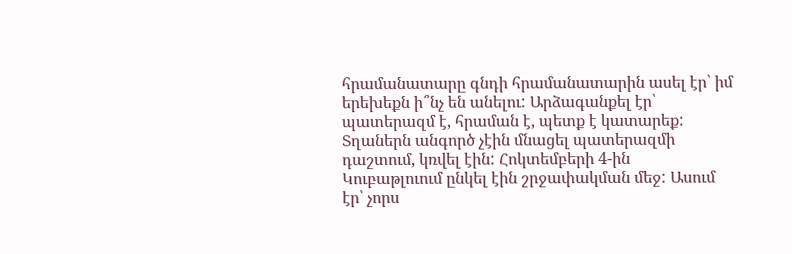հրամանատարը գնդի հրամանատարին ասել էր՝ իմ երեխեքն ի՞նչ են անելու: Արձագանքել էր՝ պատերազմ է, հրաման է, պետք է կատարեք: Տղաներն անգործ չէին մնացել պատերազմի դաշտում, կռվել էին: Հոկտեմբերի 4-ին Կուբաթլուում ընկել էին շրջափակման մեջ: Ասում էր՝ չորս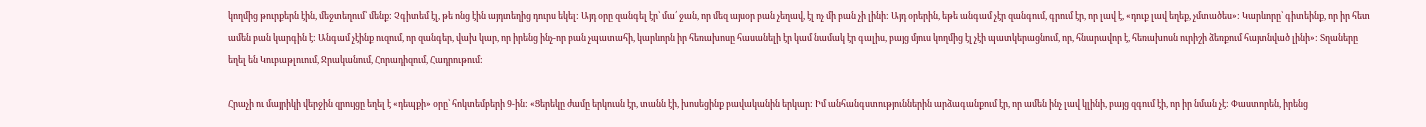կողմից թուրքերն էին, մեջտեղում՝ մենք: Չգիտեմ էլ, թե ոնց էին այդտեղից դուրս եկել: Այդ օրը զանգել էր՝ մա՛ ջան, որ մեզ այսօր բան չեղավ, էլ ոչ մի բան չի լինի: Այդ օրերին, եթե անգամ չէր զանգում, գրում էր, որ լավ է, «դուք լավ եղեք, չմտածես»: Կարևորը՝ գիտեինք, որ իր հետ ամեն բան կարգին է: Անգամ չէինք ուզում, որ զանգեր, վախ կար, որ իրենց ինչ-որ բան չպատահի, կարևորն իր հեռախոսը հասանելի էր կամ նամակ էր գալիս, բայց մյուս կողմից էլ չէի պատկերացնում, որ, հնարավոր է, հեռախոսն ուրիշի ձեռքում հայտնված լինի»: Տղաները եղել են Կուբաթլուում, Ջրականում, Հորադիզում, Հադրութում:

Հրաչի ու մայրիկի վերջին զրույցը եղել է «դեպքի» օրը՝ հոկտեմբերի 9-ին: «Ցերեկը ժամը երկուսն էր, տանն էի, խոսեցինք բավականին երկար: Իմ անհանգստություններին արձագանքում էր, որ ամեն ինչ լավ կլինի, բայց զգում էի, որ իր նման չէ: Փաստորեն, իրենց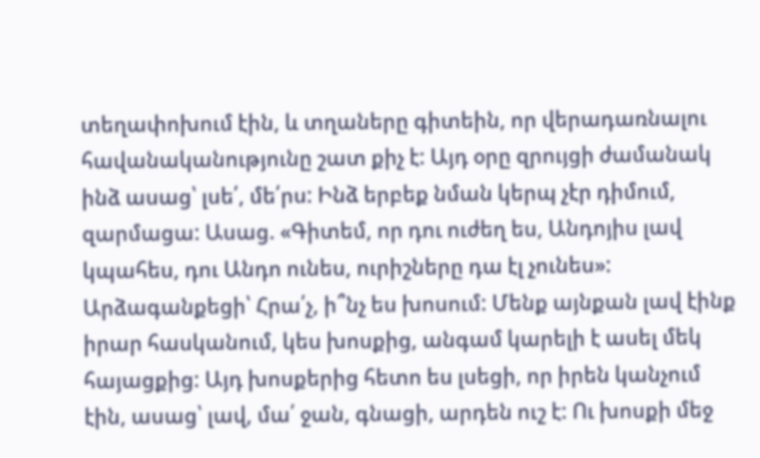տեղափոխում էին, և տղաները գիտեին, որ վերադառնալու հավանականությունը շատ քիչ է: Այդ օրը զրույցի ժամանակ ինձ ասաց՝ լսե՛, մե՛րս: Ինձ երբեք նման կերպ չէր դիմում, զարմացա: Ասաց. «Գիտեմ, որ դու ուժեղ ես, Անդոյիս լավ կպահես, դու Անդո ունես, ուրիշները դա էլ չունես»: Արձագանքեցի՝ Հրա՛չ, ի՞նչ ես խոսում: Մենք այնքան լավ էինք իրար հասկանում, կես խոսքից, անգամ կարելի է ասել մեկ հայացքից: Այդ խոսքերից հետո ես լսեցի, որ իրեն կանչում էին, ասաց՝ լավ, մա՛ ջան, գնացի, արդեն ուշ է: Ու խոսքի մեջ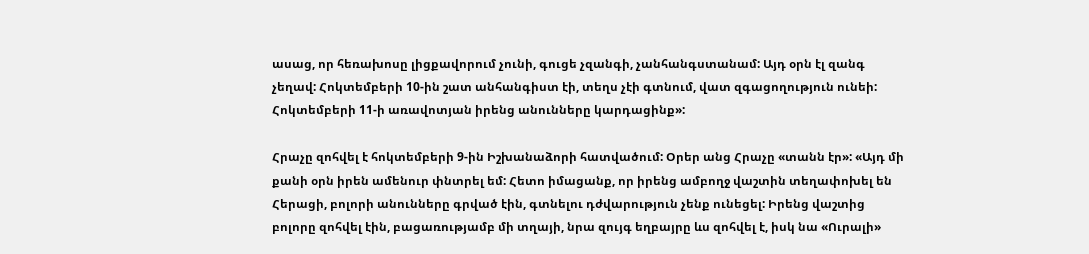ասաց, որ հեռախոսը լիցքավորում չունի, գուցե չզանգի, չանհանգստանամ: Այդ օրն էլ զանգ չեղավ: Հոկտեմբերի 10-ին շատ անհանգիստ էի, տեղս չէի գտնում, վատ զգացողություն ունեի: Հոկտեմբերի 11-ի առավոտյան իրենց անունները կարդացինք»:

Հրաչը զոհվել է հոկտեմբերի 9-ին Իշխանաձորի հատվածում: Օրեր անց Հրաչը «տանն էր»: «Այդ մի քանի օրն իրեն ամենուր փնտրել եմ: Հետո իմացանք, որ իրենց ամբողջ վաշտին տեղափոխել են Հերացի, բոլորի անունները գրված էին, գտնելու դժվարություն չենք ունեցել: Իրենց վաշտից բոլորը զոհվել էին, բացառությամբ մի տղայի, նրա զույգ եղբայրը ևս զոհվել է, իսկ նա «Ուրալի»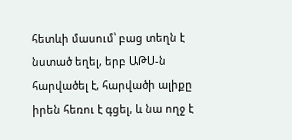հետևի մասում՝ բաց տեղն է նստած եղել, երբ ԱԹՍ-ն հարվածել է, հարվածի ալիքը իրեն հեռու է գցել, և նա ողջ է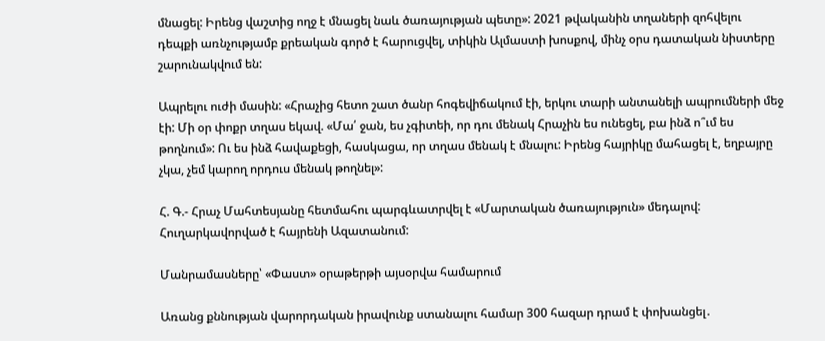մնացել: Իրենց վաշտից ողջ է մնացել նաև ծառայության պետը»: 2021 թվականին տղաների զոհվելու դեպքի առնչությամբ քրեական գործ է հարուցվել, տիկին Ալմաստի խոսքով, մինչ օրս դատական նիստերը շարունակվում են:

Ապրելու ուժի մասին: «Հրաչից հետո շատ ծանր հոգեվիճակում էի, երկու տարի անտանելի ապրումների մեջ էի: Մի օր փոքր տղաս եկավ. «Մա՛ ջան, ես չգիտեի, որ դու մենակ Հրաչին ես ունեցել, բա ինձ ո՞ւմ ես թողնում»: Ու ես ինձ հավաքեցի, հասկացա, որ տղաս մենակ է մնալու: Իրենց հայրիկը մահացել է, եղբայրը չկա, չեմ կարող որդուս մենակ թողնել»:

Հ. Գ.- Հրաչ Մահտեսյանը հետմահու պարգևատրվել է «Մարտական ծառայություն» մեդալով: Հուղարկավորված է հայրենի Ազատանում:

Մանրամասները՝ «Փաստ» օրաթերթի այսօրվա համարում

Առանց քննության վարորդական իրավունք ստանալու համար 300 հազար դրամ է փոխանցել․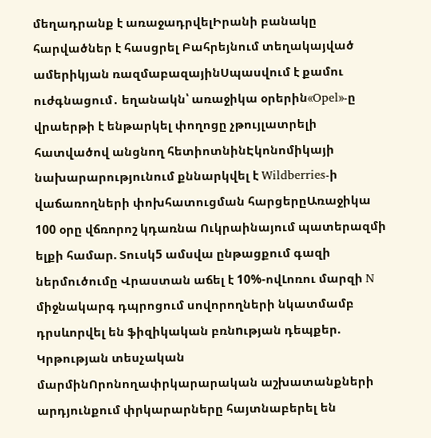մեղադրանք է առաջադրվելԻրանի բանակը հարվածներ է հասցրել Բահրեյնում տեղակայված ամերիկյան ռազմաբազայինՍպասվում է քամու ուժգնացում․ եղանակն՝ առաջիկա օրերին«Opel»-ը վրաերթի է ենթարկել փողոցը չթույլատրելի հատվածով անցնող հետիոտնինԷկոնոմիկայի նախարարությունում քննարկվել է Wildberries-ի վաճառողների փոխհատուցման հարցերըԱռաջիկա 100 օրը վճռորոշ կդառնա Ուկրաինայում պատերազմի ելքի համար. Տուսկ5 ամսվա ընթացքում գազի ներմուծումը Վրաստան աճել է 10%-ովԼոռու մարզի N միջնակարգ դպրոցում սովորողների նկատմամբ դրսևորվել են ֆիզիկական բռնnւթյան դեպքեր. Կրթության տեսչական մարմինՈրոնողափրկարարական աշխատանքների արդյունքում փրկարարները հայտնաբերել են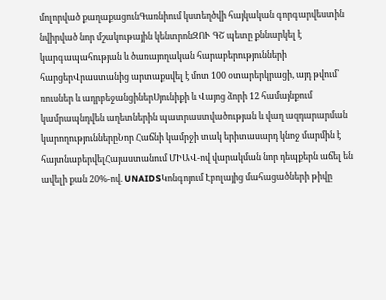մոլորված քաղաքացունԳառնիում կստեղծվի հայկական գորգարվեստին նվիրված նոր մշակութային կենտրոնԶՈՒ ԳՇ պետը քննարկել է կարգապահության և ծառայողական հարաբերությունների հարցերՎրաստանից արտաքսվել է մոտ 100 օտարերկրացի, այդ թվում՝ ռուսներ և ադրբեջանցիներՍյունիքի և Վայոց ձորի 12 համայնքում կամրապնդվեն աղետներին պատրաստվածության և վաղ ազդարարման կարողություններըՆոր Հաճնի կամրջի տակ երիտասարդ կնոջ մարմին է հայտնաբերվելՀայաստանում ՄԻԱՎ-ով վարակման նոր դեպքերն աճել են ավելի քան 20%-ով. UNAIDSԿոնգոյում Էբոլայից մահացածների թիվը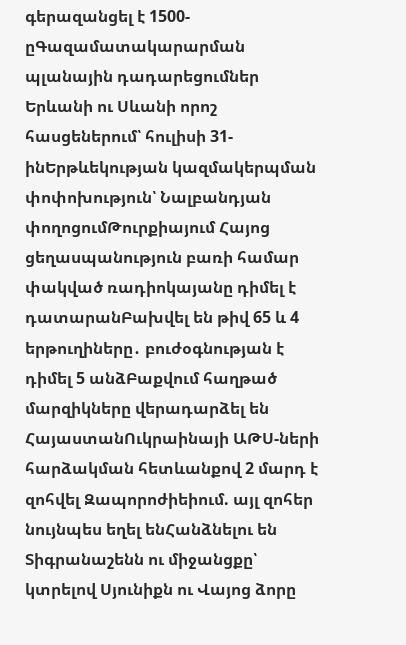գերազանցել է 1500-ըԳազամատակարարման պլանային դադարեցումներ Երևանի ու Սևանի որոշ հասցեներում՝ հուլիսի 31-ինԵրթևեկության կազմակերպման փոփոխություն՝ Նալբանդյան փողոցումԹուրքիայում Հայոց ցեղասպանություն բառի համար փակված ռադիոկայանը դիմել է դատարանԲախվել են թիվ 65 և 4 երթուղիները․ բուժօգնության է դիմել 5 անձԲաքվում հաղթած մարզիկները վերադարձել են ՀայաստանՈւկրաինայի ԱԹՍ-ների հարձակման հետևանքով 2 մարդ է զոհվել Զապորոժիեիում. այլ զոհեր նույնպես եղել ենՀանձնելու են Տիգրանաշենն ու միջանցքը՝ կտրելով Սյունիքն ու Վայոց ձորը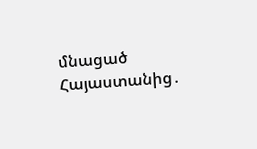մնացած Հայաստանից․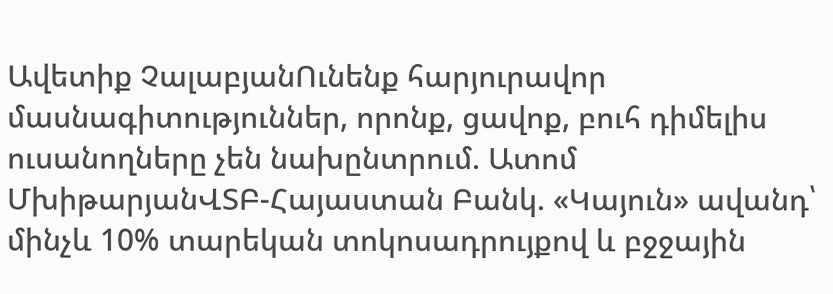Ավետիք ՉալաբյանՈւնենք հարյուրավոր մասնագիտություններ, որոնք, ցավոք, բուհ դիմելիս ուսանողները չեն նախընտրում. Ատոմ ՄխիթարյանՎՏԲ-Հայաստան Բանկ. «Կայուն» ավանդ՝ մինչև 10% տարեկան տոկոսադրույքով և բջջային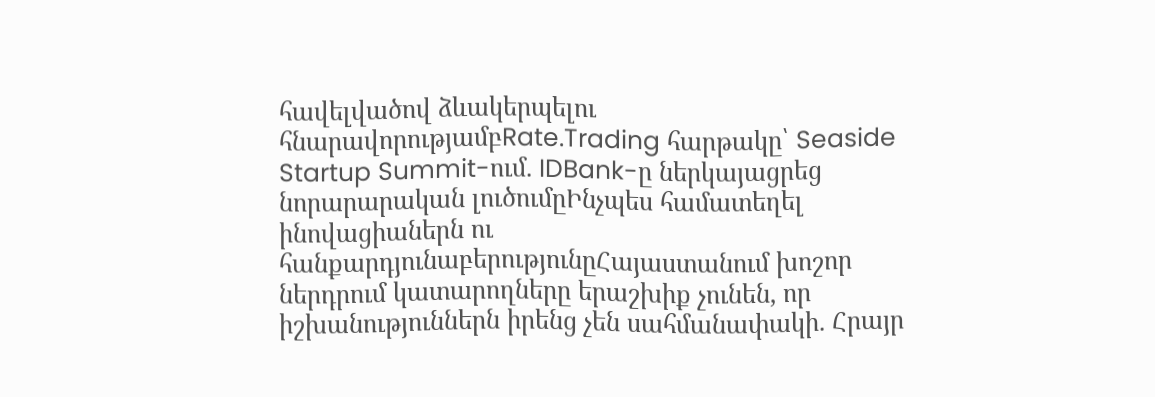հավելվածով ձևակերպելու հնարավորությամբRate.Trading հարթակը՝ Seaside Startup Summit-ում. IDBank-ը ներկայացրեց նորարարական լուծումըԻնչպես համատեղել ինովացիաներն ու հանքարդյունաբերությունըՀայաստանում խոշոր ներդրում կատարողները երաշխիք չունեն, որ իշխանություններն իրենց չեն սահմանափակի. Հրայր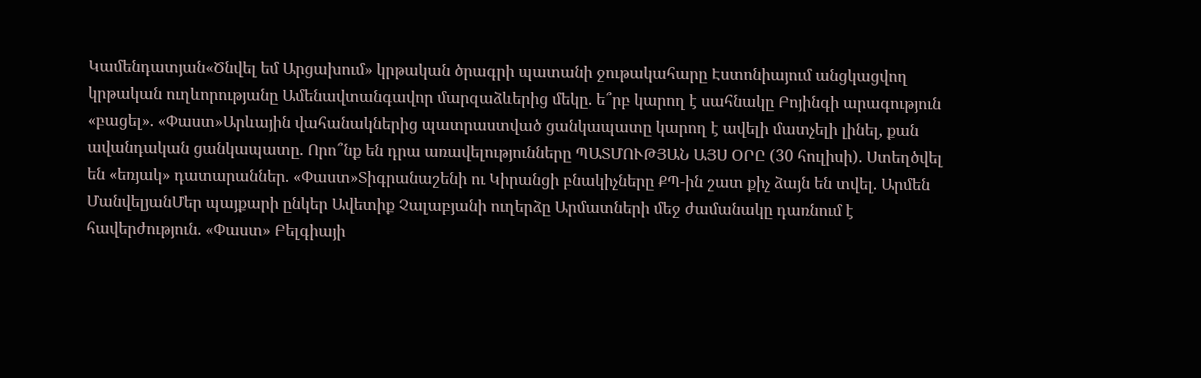Կամենդատյան«Ծնվել եմ Արցախում» կրթական ծրագրի պատանի ջութակահարը Էստոնիայում անցկացվող կրթական ուղևորությանը Ամենավտանգավոր մարզաձևերից մեկը. ե՞րբ կարող է սահնակը Բոյինգի արագություն «բացել». «Փաստ»Արևային վահանակներից պատրաստված ցանկապատը կարող է ավելի մատչելի լինել, քան ավանդական ցանկապատը. Որո՞նք են դրա առավելությունները ՊԱՏՄՈՒԹՅԱՆ ԱՅՍ ՕՐԸ (30 հուլիսի). Ստեղծվել են «եռյակ» դատարաններ. «Փաստ»Տիգրանաշենի ու Կիրանցի բնակիչները ՔՊ-ին շատ քիչ ձայն են տվել. Արմեն ՄանվելյանՄեր պայքարի ընկեր Ավետիք Չալաբյանի ուղերձը Արմատների մեջ ժամանակը դառնում է հավերժություն. «Փաստ» Բելգիայի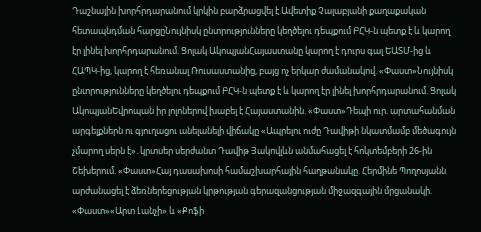Դաշնային խորհրդարանում կրկին բարձրացվել է Ավետիք Չալաբյանի քաղաքական հետապնդման հարցըՆույնիսկ ընտրությունները կեղծելու դեպքում ԲՀԿ-ն պետք է և կարող էր լինել խորհրդարանում. Ցոլակ ԱկոպյանՀայաստանը կարող է դուրս գալ ԵԱՏՄ-ից և ՀԱՊԿ-ից, կարող է հեռանալ Ռուսաստանից, բայց ոչ երկար ժամանակով. «Փաստ»Նույնիսկ ընտրությունները կեղծելու դեպքում ԲՀԿ-ն պետք է և կարող էր լինել խորհրդարանում. Ցոլակ ԱկոպյանԵվրոպան իր լոլոներով խաբել է Հայաստանին. «Փաստ»Դեպի ուր. արտահանման արգելքներն ու գյուղացու անելանելի վիճակը «Ապրելու ուժը Դավիթի նկատմամբ մեծագույն չմարող սերն է». կրտսեր սերժանտ Դավիթ Յակովլևն անմահացել է հոկտեմբերի 26-ին Շեխերում. «Փաստ»Հայ դասախոսի համաշխարհային հաղթանակը. Հերմինե Պողոսյանն արժանացել է ձեռներեցության կրթության գերազանցության միջազգային մրցանակի. «Փաստ»«Արտ Լանչի» և «Քոֆի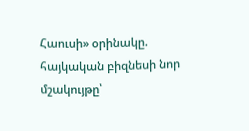Հաուսի» օրինակը. հայկական բիզնեսի նոր մշակույթը՝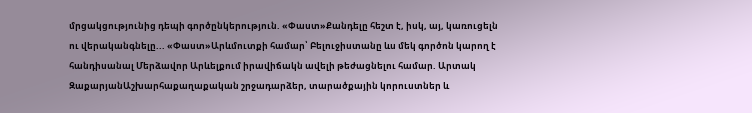մրցակցությունից դեպի գործընկերություն. «Փաստ»Քանդելը հեշտ է, իսկ, այ, կառուցելն ու վերականգնելը... «Փաստ»Արևմուտքի համար՝ Բելուջիստանը ևս մեկ գործոն կարող է հանդիսանալ Մերձավոր Արևելքում իրավիճակն ավելի թեժացնելու համար. Արտակ ԶաքարյանԱշխարհաքաղաքական շրջադարձեր, տարածքային կորուստներ և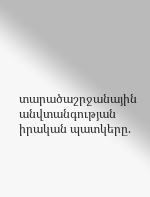տարածաշրջանային անվտանգության իրական պատկերը.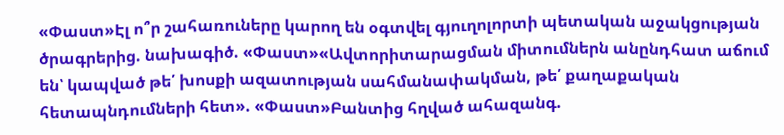«Փաստ»Էլ ո՞ր շահառուները կարող են օգտվել գյուղոլորտի պետական աջակցության ծրագրերից. նախագիծ. «Փաստ»«Ավտորիտարացման միտումներն անընդհատ աճում են՝ կապված թե՛ խոսքի ազատության սահմանափակման, թե՛ քաղաքական հետապնդումների հետ». «Փաստ»Բանտից հղված ահազանգ.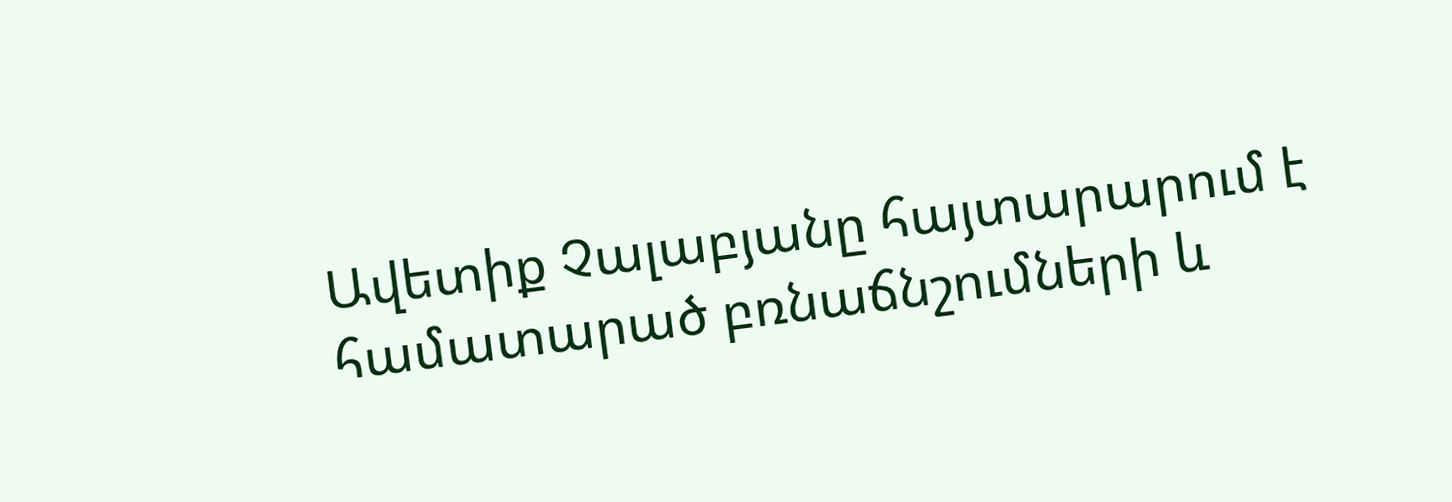Ավետիք Չալաբյանը հայտարարում է համատարած բռնաճնշումների և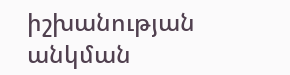իշխանության անկման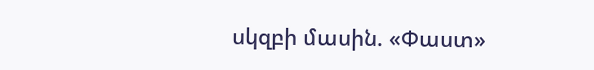սկզբի մասին. «Փաստ»